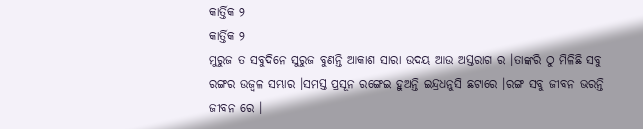କାର୍ତ୍ତିକ ୨
କାର୍ତ୍ତିକ ୨
ମୁରୁଜ ତ ସବୁଦିନେ ସୁରୁଜ ବୁଣନ୍ତି ଆକାଶ ସାରା ଉଦୟ ଆଉ ଅସ୍ତରାଗ ର ।ତାଙ୍କରି ଠୁ ମିଳିଛି ସବୁ ରଙ୍ଗର ଉଜ୍ବଳ ସମ୍ଭାର ।ସମସ୍ତ ପ୍ରସୂନ ରଙ୍ଗେଇ ହୁଅନ୍ତି ଇନ୍ଦ୍ରଧନୁସି ଛଟାରେ ।ରଙ୍ଗ ସବୁ ଜୀବନ ଭରନ୍ତି ଜୀବନ ରେ ।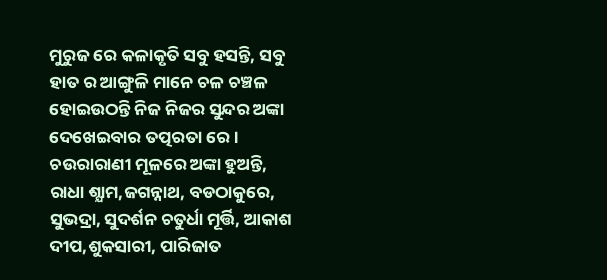ମୁରୁଜ ରେ କଳାକୃତି ସବୁ ହସନ୍ତି, ସବୁ ହାତ ର ଆଙ୍ଗୁଳି ମାନେ ଚଳ ଚଞ୍ଚଳ ହୋଇଉଠନ୍ତି ନିଜ ନିଜର ସୁନ୍ଦର ଅଙ୍କା ଦେଖେଇବାର ତତ୍ପରତା ରେ ।
ଚଉରାରାଣୀ ମୂଳରେ ଅଙ୍କା ହୁଅନ୍ତି, ରାଧା ଶ୍ଯାମ,ଜଗନ୍ନାଥ, ବଡଠାକୁରେ, ସୁଭଦ୍ରା, ସୁଦର୍ଶନ ଚତୁର୍ଧା ମୂର୍ତ୍ତି, ଆକାଶ ଦୀପ,ଶୁକସାରୀ, ପାରିଜାତ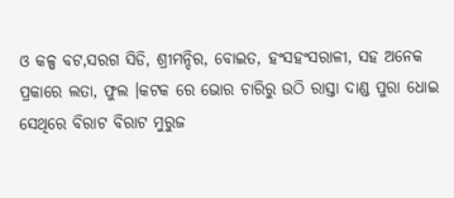ଓ କଳ୍ପ ବଟ,ସରଗ ସିଡି, ଶ୍ରୀମନ୍ଦିର, ବୋଇତ, ହଂସହଂସରାଳୀ, ସହ ଅନେକ ପ୍ରକାରେ ଲତା, ଫୁଲ ।କଟକ ରେ ଭୋର ଚାରିରୁ ଉଠି ରାସ୍ତା ଦାଣ୍ଡ ପୁରା ଧୋଇ ସେଥିରେ ବିରାଟ ବିରାଟ ମୁରୁଜ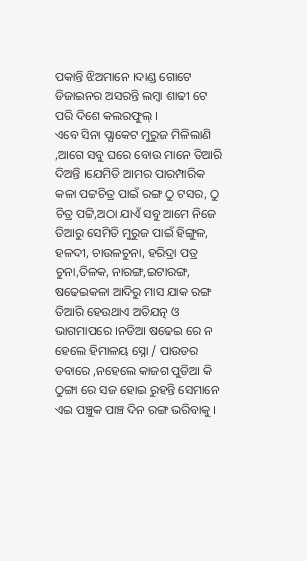ପକାନ୍ତି ଝିଅମାନେ ।ଦାଣ୍ଡ ଗୋଟେ ଡିଜାଇନର ଅସରନ୍ତି ଲମ୍ବା ଶାଢୀ ଟେ ପରି ଦିଶେ କଲରଫୁଲ୍ ।
ଏବେ ସିନା ପ୍ଯାକେଟ ମୁରୁଜ ମିଳିଲାଣି ,ଆଗେ ସବୁ ଘରେ ବୋଉ ମାନେ ତିଆରି ଦିଅନ୍ତି ।ଯେମିତି ଆମର ପାରମ୍ପାରିକ କଳା ପଟ୍ଟଚିତ୍ର ପାଇଁ ରଙ୍ଗ ଠୁ ଟସର, ଠୁ ଚିତ୍ର ପଟ୍ଟି,ଅଠା ଯାଏଁ ସବୁ ଆମେ ନିଜେ ତିଆରୁ ସେମିତି ମୁରୁଜ ପାଇଁ ହିଙ୍ଗୁଳ, ହଳଦୀ, ଚାଉଳଚୁନା, ହରିଦ୍ରା ପତ୍ର ଚୁନା,ତିଳକ, ନାରଙ୍ଗ,ଇଟାରଙ୍ଗ, ଷଢେଇକଳା ଆଦିରୁ ମାସ ଯାକ ରଙ୍ଗ ତିଆରି ହେଉଥାଏ ଅତିଯତ୍ନ ଓ ଭାଗମାପରେ ।ନଡିଆ ଷଢେଇ ରେ ନ ହେଲେ ହିମାଳୟ ସ୍ନୋ / ପାଉଡର ଡବାରେ ,ନହେଲେ କାଜଗ ପୁଡିଆ କି ଠୁଙ୍ଗା ରେ ସଜ ହୋଇ ରୁହନ୍ତି ସେମାନେ ଏଇ ପଞ୍ଚୁକ ପାଞ୍ଚ ଦିନ ରଙ୍ଗ ଭରିବାକୁ ।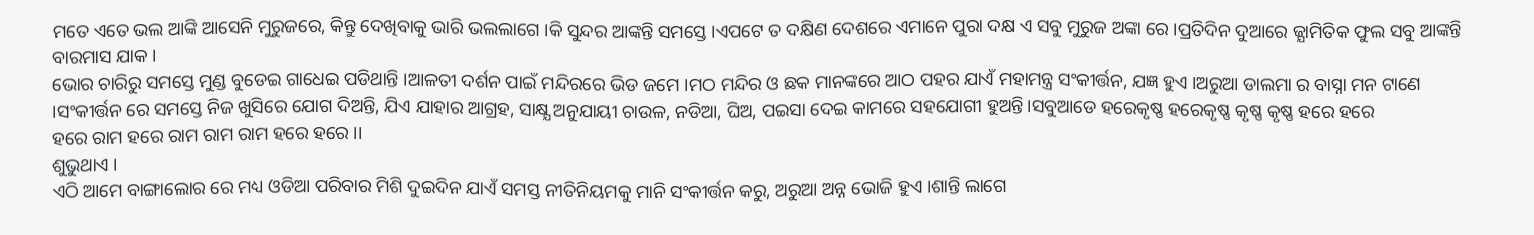ମତେ ଏତେ ଭଲ ଆଙ୍କି ଆସେନି ମୁରୁଜରେ, କିନ୍ତୁ ଦେଖିବାକୁ ଭାରି ଭଲଲାଗେ ।କି ସୁନ୍ଦର ଆଙ୍କନ୍ତି ସମସ୍ତେ ।ଏପଟେ ତ ଦକ୍ଷିଣ ଦେଶରେ ଏମାନେ ପୁରା ଦକ୍ଷ ଏ ସବୁ ମୁରୁଜ ଅଙ୍କା ରେ ।ପ୍ରତିଦିନ ଦୁଆରେ ଜ୍ଯାମିତିକ ଫୁଲ ସବୁ ଆଙ୍କନ୍ତି ବାରମାସ ଯାକ ।
ଭୋର ଚାରିରୁ ସମସ୍ତେ ମୁଣ୍ଡ ବୁଡେଇ ଗାଧେଇ ପଡିଥାନ୍ତି ।ଆଳତୀ ଦର୍ଶନ ପାଇଁ ମନ୍ଦିରରେ ଭିଡ ଜମେ ।ମଠ ମନ୍ଦିର ଓ ଛକ ମାନଙ୍କରେ ଆଠ ପହର ଯାଏଁ ମହାମନ୍ତ୍ର ସଂକୀର୍ତ୍ତନ, ଯଜ୍ଞ ହୁଏ ।ଅରୁଆ ଡାଲମା ର ବାସ୍ନା ମନ ଟାଣେ ।ସଂକୀର୍ତ୍ତନ ରେ ସମସ୍ତେ ନିଜ ଖୁସିରେ ଯୋଗ ଦିଅନ୍ତି, ଯିଏ ଯାହାର ଆଗ୍ରହ, ସାକ୍ଷ୍ଯ ଅନୁଯାୟୀ ଚାଉଳ, ନଡିଆ, ଘିଅ, ପଇସା ଦେଇ କାମରେ ସହଯୋଗୀ ହୁଅନ୍ତି।ସବୁଆଡେ ହରେକୃଷ୍ଣ ହରେକୃଷ୍ଣ କୃଷ୍ଣ କୃଷ୍ଣ ହରେ ହରେ
ହରେ ରାମ ହରେ ରାମ ରାମ ରାମ ହରେ ହରେ ।।
ଶୁଭୁଥାଏ ।
ଏଠି ଆମେ ବାଙ୍ଗାଲୋର ରେ ମଧ୍ୟ ଓଡିଆ ପରିବାର ମିଶି ଦୁଇଦିନ ଯାଏଁ ସମସ୍ତ ନୀତିନିୟମକୁ ମାନି ସଂକୀର୍ତ୍ତନ କରୁ, ଅରୁଆ ଅନ୍ନ ଭୋଜି ହୁଏ ।ଶାନ୍ତି ଲାଗେ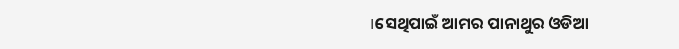।ସେଥିପାଇଁ ଆମର ପାନାଥୁର ଓଡିଆ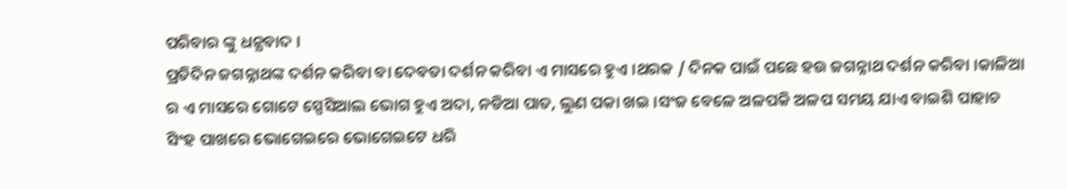ପରିବାର ଙ୍କୁ ଧନ୍ଯବାଦ ।
ପ୍ରତିଦିନ ଜଗନ୍ନାଥଙ୍କ ଦର୍ଶନ କରିବା ବା ଦେବତା ଦର୍ଶନ କରିବା ଏ ମାସରେ ହୁଏ ।ଥରକ / ଦିନକ ପାଇଁ ପଛେ ହଉ ଜଗନ୍ନାଥ ଦର୍ଶନ କରିବା ।କାଳିଆ ର ଏ ମାସରେ ଗୋଟେ ସ୍ପେସିଆଲ ଭୋଗ ହୁଏ ଅଦା, ନଡିଆ ପାତ, ଲୁଣ ପକା ଖଇ ।ସଂଜ ବେଳେ ଅଳପକି ଅଳପ ସମୟ ଯାଏ ବାଇଶି ପାହାଚ ସିଂହ ପାଖରେ ଭୋଗେଇରେ ଭୋଗେଇଟେ ଧରି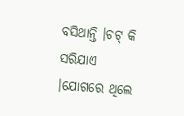ବସିଥାନ୍ତି ।ଚଟ୍ କି ସରିଯାଏ ।ଯୋଗରେ ଥିଲେ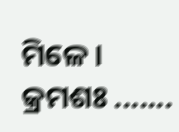ମିଳେ ।
କ୍ରମଶଃ .......